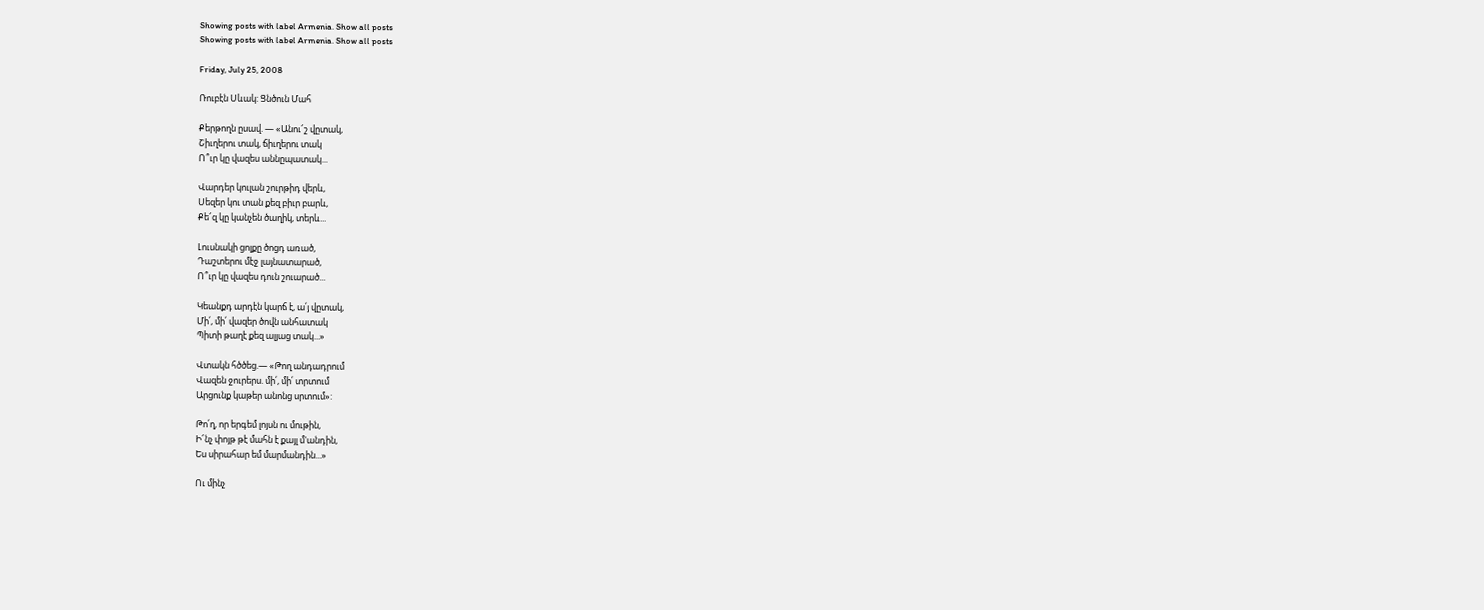Showing posts with label Armenia. Show all posts
Showing posts with label Armenia. Show all posts

Friday, July 25, 2008

Ռուբէն Սևակ: Ցնծուն Մահ

Քերթողն ըսավ. ― «Անու՜շ վըտակ,
Շիւղերու տակ, ճիւղերու տակ
Ո՞ւր կը վազես աննըպատակ...

Վարդեր կուլան շուրթիդ վերև,
Սեզեր կու տան քեզ բիւր բարև,
Քե՜զ կը կանչեն ծաղիկ, տերև...

Լուսնակի ցոլքը ծոցդ առած,
Դաշտերու մէջ լայնատարած,
Ո՞ւր կը վազես դուն շուարած...

Կեանքդ արդէն կարճ է, ա՛յ վըտակ,
Մի՛, մի՛ վազեր ծովն անհատակ
Պիտի թաղէ քեզ ալյաց տակ...»

Վտակն հծծեց.― «Թող անդադրում
Վազեն ջուրերս. մի՛, մի՛ տրտում
Արցունք կաթեր անոնց սրտում»:

Թո՛ղ, որ երգեմ լոյսն ու մութին,
Ի՜նչ փոյթ թէ մահն է քայլ մ'անդին,
Ես սիրահար եմ մարմանդին...»

Ու մինչ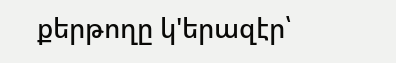քերթողը կ'երազէր՝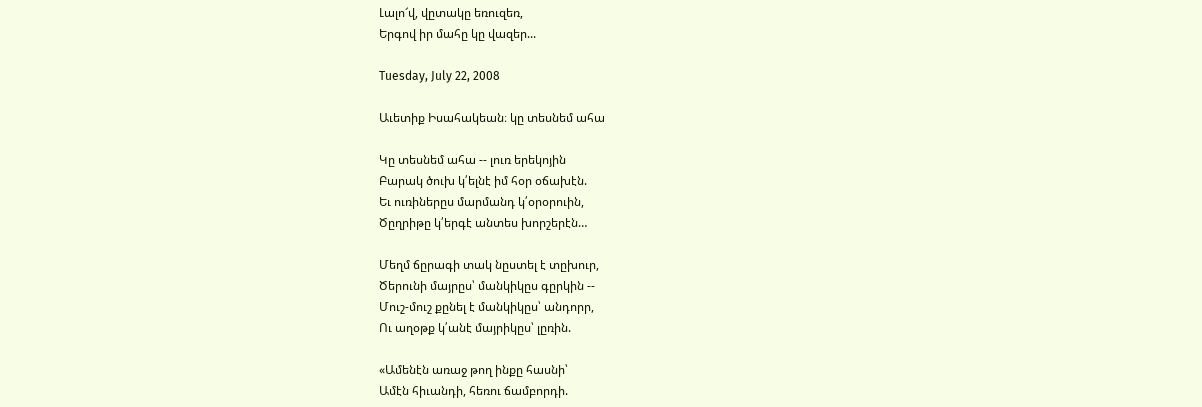Լալո՜վ, վըտակը եռուզեռ,
Երգով իր մահը կը վազեր...

Tuesday, July 22, 2008

Աւետիք Իսահակեան։ կը տեսնեմ ահա

Կը տեսնեմ ահա -- լուռ երեկոյին
Բարակ ծուխ կ՛ելնէ իմ հօր օճախէն.
Եւ ուռիներըս մարմանդ կ՛օրօրուին,
Ծըղրիթը կ՛երգէ անտես խորշերէն…

Մեղմ ճըրագի տակ նըստել է տըխուր,
Ծերունի մայրըս՝ մանկիկըս գըրկին --
Մուշ-մուշ քընել է մանկիկըս՝ անդորր,
Ու աղօթք կ՛անէ մայրիկըս՝ լըռին.

«Ամենէն առաջ թող ինքը հասնի՝
Ամէն հիւանդի, հեռու ճամբորդի.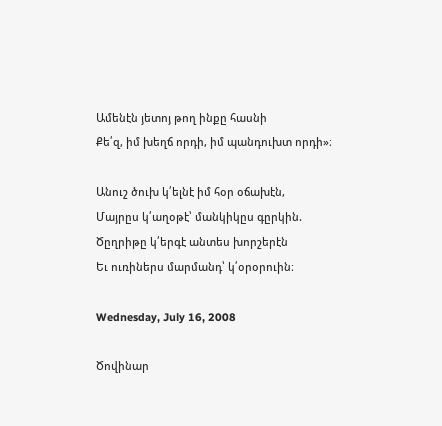Ամենէն յետոյ թող ինքը հասնի
Քե՛զ, իմ խեղճ որդի, իմ պանդուխտ որդի»։

Անուշ ծուխ կ՛ելնէ իմ հօր օճախէն,
Մայրըս կ՛աղօթէ՝ մանկիկըս գըրկին.
Ծըղրիթը կ՛երգէ անտես խորշերէն
Եւ ուռիներս մարմանդ՝ կ՛օրօրուին։

Wednesday, July 16, 2008

Ծովինար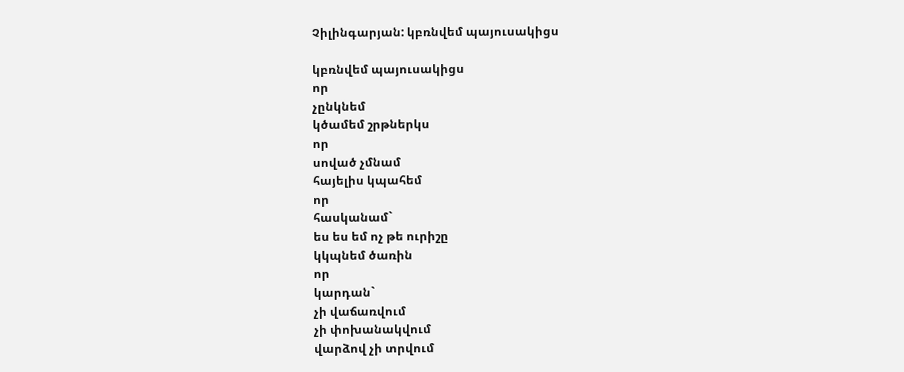Չիլինգարյան: կբռնվեմ պայուսակիցս

կբռնվեմ պայուսակիցս
որ
չընկնեմ
կծամեմ շրթներկս
որ
սոված չմնամ
հայելիս կպահեմ
որ
հասկանամ`
ես ես եմ ոչ թե ուրիշը
կկպնեմ ծառին
որ
կարդան`
չի վաճառվում
չի փոխանակվում
վարձով չի տրվում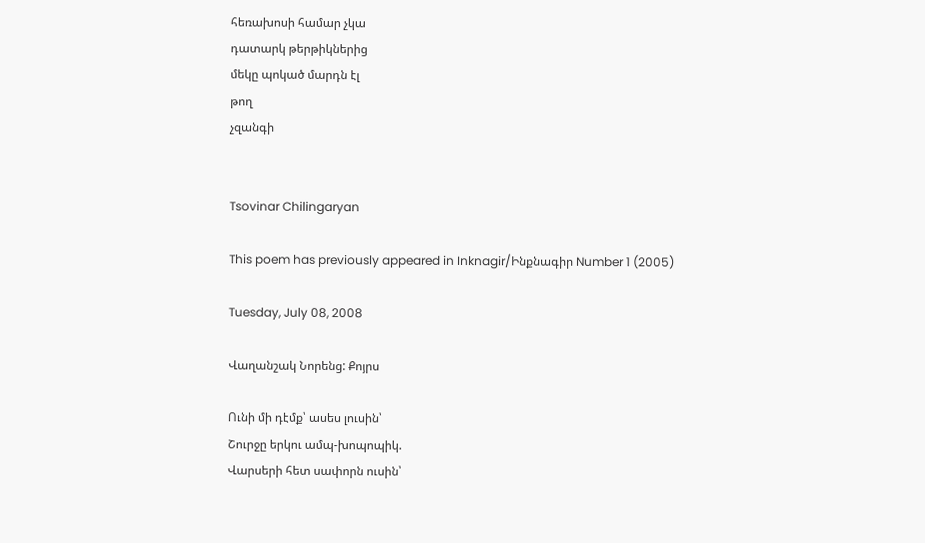հեռախոսի համար չկա
դատարկ թերթիկներից
մեկը պոկած մարդն էլ
թող
չզանգի


Tsovinar Chilingaryan

This poem has previously appeared in Inknagir/Ինքնագիր Number 1 (2005)

Tuesday, July 08, 2008

Վաղանշակ Նորենց: Քոյրս

Ունի մի դէմք՝ ասես լուսին՝
Շուրջը երկու ամպ-խոպոպիկ.
Վարսերի հետ սափորն ուսին՝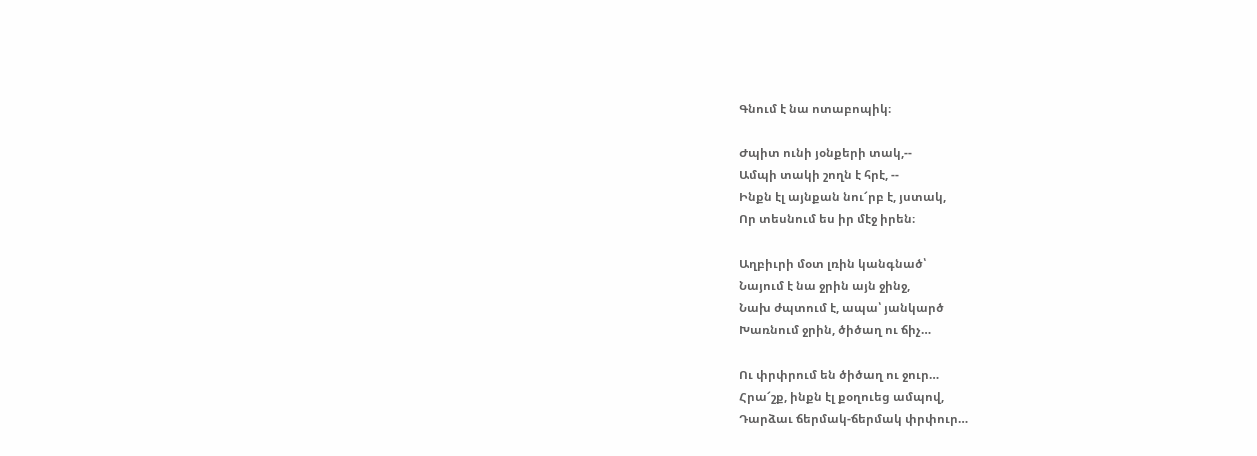Գնում է նա ոտաբոպիկ։

Ժպիտ ունի յօնքերի տակ,--
Ամպի տակի շողն է հրէ, --
Ինքն էլ այնքան նու՜րբ է, յստակ,
Որ տեսնում ես իր մէջ իրեն։

Աղբիւրի մօտ լռին կանգնած՝
Նայում է նա ջրին այն ջինջ,
Նախ ժպտում է, ապա՝ յանկարծ
Խառնում ջրին, ծիծաղ ու ճիչ…

Ու փրփրում են ծիծաղ ու ջուր…
Հրա՜շք, ինքն էլ քօղուեց ամպով,
Դարձաւ ճերմակ-ճերմակ փրփուր…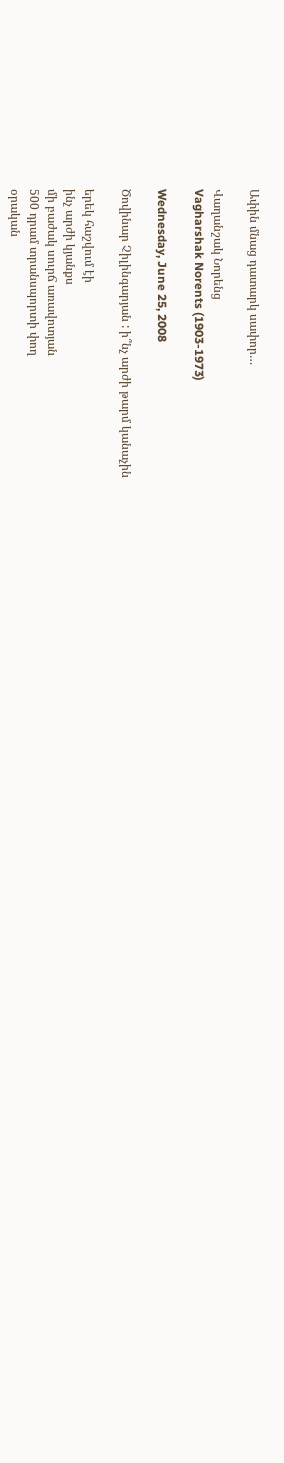Ափին մնաց դատարկ սափոր…

Վաղանշակ Նորենց
Vagharshak Norents (1903-1973)

Wednesday, June 25, 2008

Ծովինար Չիլինգարյան : ի՞նչ արժի թարմ կանաչին

երեկ հաշվում էի
ինչ արժի կյանքս
մի բաժակ սուրճ առավոտյան
500 դրամ տրանսպորտի փող
օրական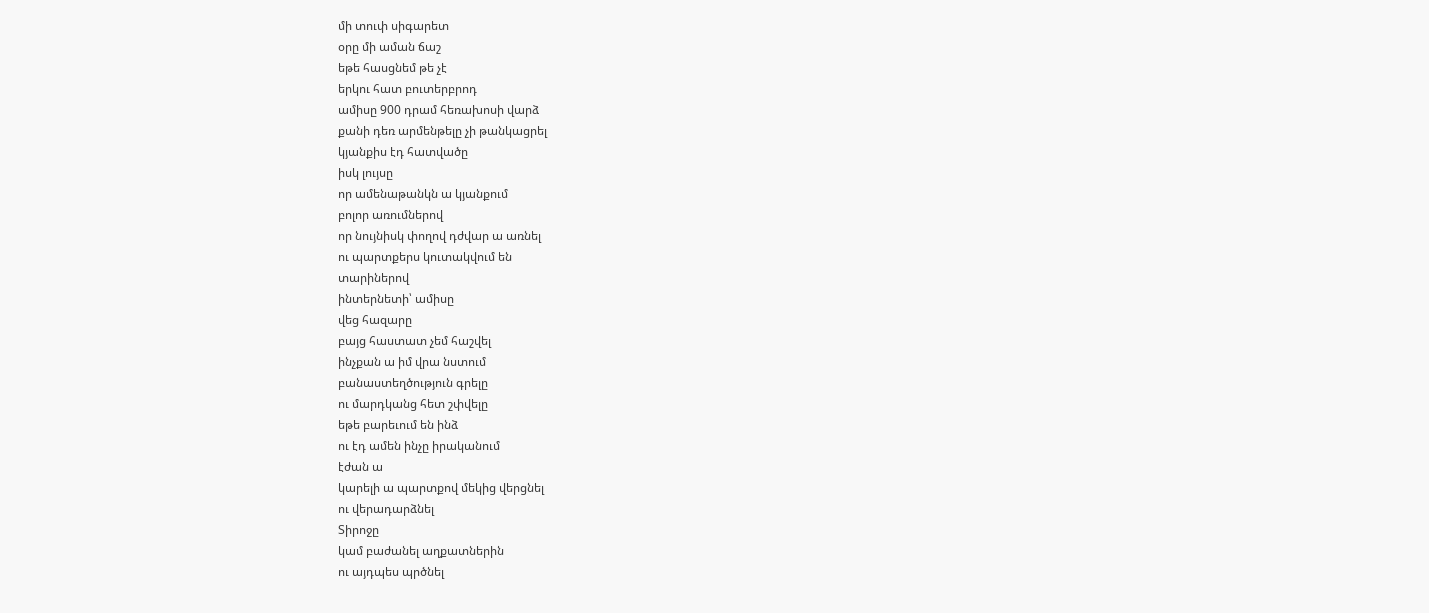մի տուփ սիգարետ
օրը մի աման ճաշ
եթե հասցնեմ թե չէ
երկու հատ բուտերբրոդ
ամիսը 900 դրամ հեռախոսի վարձ
քանի դեռ արմենթելը չի թանկացրել
կյանքիս էդ հատվածը
իսկ լույսը
որ ամենաթանկն ա կյանքում
բոլոր առումներով
որ նույնիսկ փողով դժվար ա առնել
ու պարտքերս կուտակվում են
տարիներով
ինտերնետի՝ ամիսը
վեց հազարը
բայց հաստատ չեմ հաշվել
ինչքան ա իմ վրա նստում
բանաստեղծություն գրելը
ու մարդկանց հետ շփվելը
եթե բարեւում են ինձ
ու էդ ամեն ինչը իրականում
էժան ա
կարելի ա պարտքով մեկից վերցնել
ու վերադարձնել
Տիրոջը
կամ բաժանել աղքատներին
ու այդպես պրծնել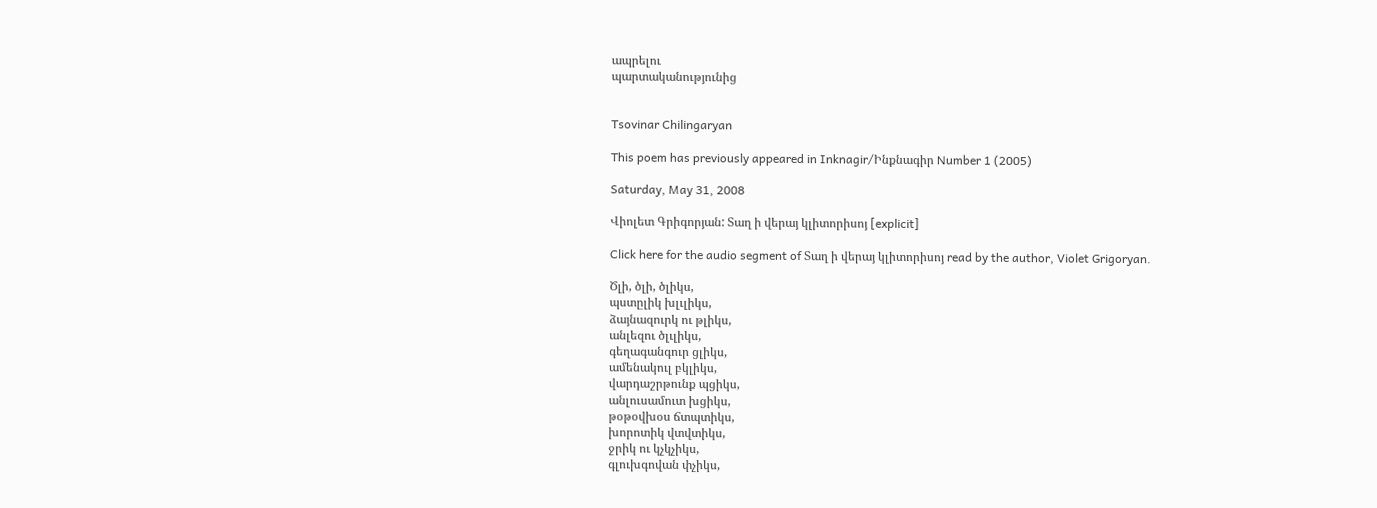ապրելու
պարտականությունից


Tsovinar Chilingaryan

This poem has previously appeared in Inknagir/Ինքնագիր Number 1 (2005)

Saturday, May 31, 2008

Վիոլետ Գրիգորյան: Տաղ ի վերայ կլիտորիսոյ [explicit]

Click here for the audio segment of Տաղ ի վերայ կլիտորիսոյ read by the author, Violet Grigoryan.

Ծլի, ծլի, ծլիկս,
պստըլիկ խլւլիկս,
ձայնազուրկ ու թլիկս,
անլեզու ծլւլիկս,
գեղագանգուր ցլիկս,
ամենակուլ բկլիկս,
վարդաշրթունք պցիկս,
անլուսամուտ խցիկս,
թօթօվխօս ճտպտիկս,
խորոտիկ վտվտիկս,
ջրիկ ու կչկչիկս,
գլուխգովան փչիկս,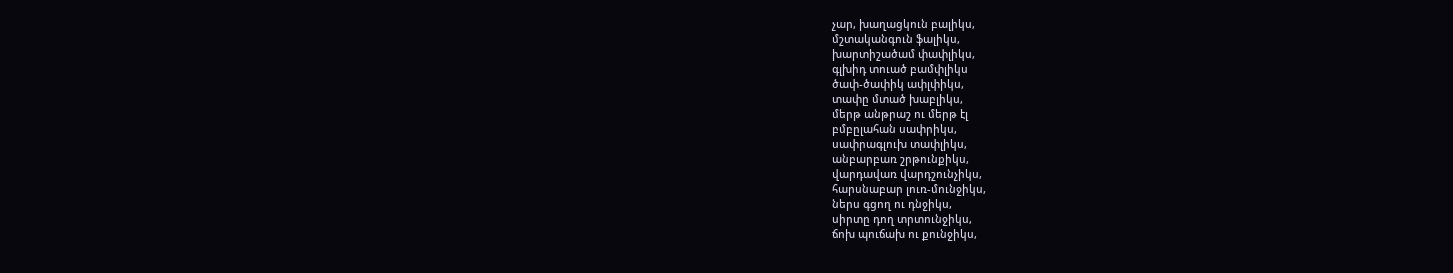չար, խաղացկուն բալիկս,
մշտականգուն ֆալիկս,
խարտիշածամ փափլիկս,
գլխիդ տուած բամփլիկս
ծափ-ծափիկ ափլփիկս,
տափը մտած խաբլիկս,
մերթ անթրաշ ու մերթ էլ
բմբըլահան սափրիկս,
սափրագլուխ տափլիկս,
անբարբառ շրթունքիկս,
վարդավառ վարդշունչիկս,
հարսնաբար լուռ-մունջիկս,
ներս գցող ու դնջիկս,
սիրտը դող տրտունջիկս,
ճոխ պուճախ ու քունջիկս,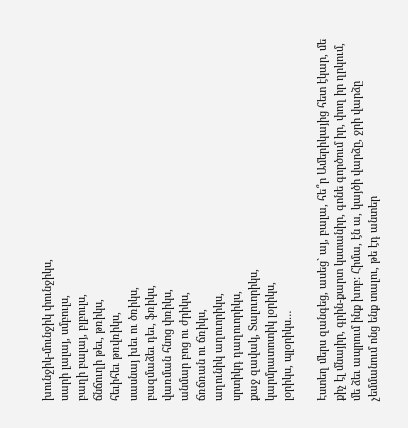խունջիկ-մունջիկ փունջիկս,
սարի լալայ, սմբուլս,
բաղի բալայ, բլբուլս,
ճնճուղի թեւ, թռիկս,
հեւիհեւ թռվռիկս,
սասնայ խեւ ու ծռիկս,
բազմաձեւ դեւ, ֆռիկս,
վառման հնոց փռիկս,
անմար բոց ու ժրիկս,
ճռճռան ու ճռիկս,
աղունիկ աղուորիկս,
սրտիկդ դաղուորիկս,
քաջ զավակ, Տալուորիկս,
կարմրատոտիկ լօրիկս,
լօրիկս, պլօրիկս…

Էստեղ մերս զանգեց, ասեց` այ, բալա, հե՞ր Ամերիկայից հետ էկար, մե քիչ էլ մնայիր, գրին-քարտ կստանիր, գոնե գործում իր, փող իր ղրկում, մե ձեւ ապրում ինք խոբ: Հիմա, էն ա, կայծի վարձը, ջրի վարձը չեմմանում ոնց ենք տալու, թե էդ անտեր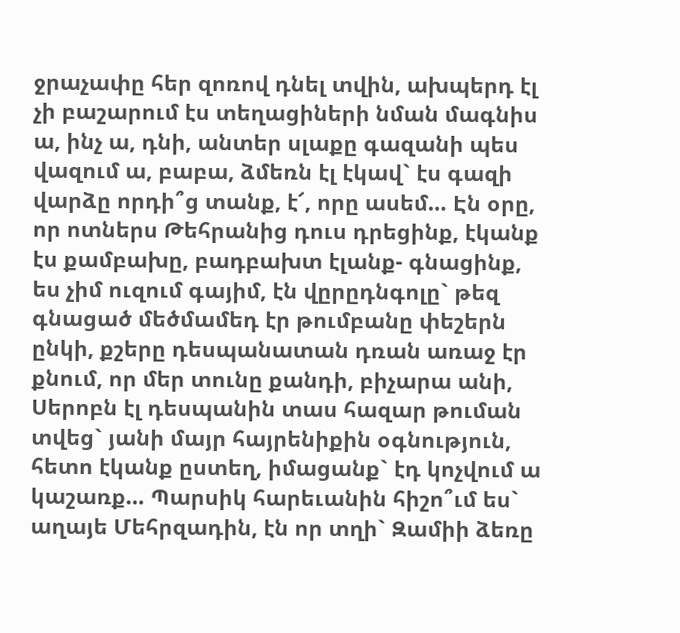ջրաչափը հեր զոռով դնել տվին, ախպերդ էլ չի բաշարում էս տեղացիների նման մագնիս ա, ինչ ա, դնի, անտեր սլաքը գազանի պես վազում ա, բաբա, ձմեռն էլ էկավ` էս գազի վարձը որդի՞ց տանք, է՜, որը ասեմ… Էն օրը, որ ոտներս Թեհրանից դուս դրեցինք, էկանք էս քամբախը, բադբախտ էլանք- գնացինք, ես չիմ ուզում գայիմ, էն վըրըդնգոլը` թեզ գնացած մեծմամեդ էր թումբանը փեշերն ընկի, քշերը դեսպանատան դռան առաջ էր քնում, որ մեր տունը քանդի, բիչարա անի, Սերոբն էլ դեսպանին տաս հազար թուման տվեց` յանի մայր հայրենիքին օգնություն, հետո էկանք ըստեղ, իմացանք` էդ կոչվում ա կաշառք… Պարսիկ հարեւանին հիշո՞ւմ ես` աղայե Մեհրզադին, էն որ տղի` Զամիի ձեռը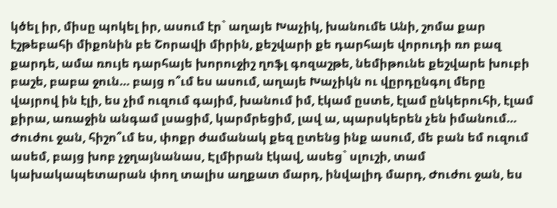կծել իր, միսը պոկել իր, ասում էր` աղայե Խաչիկ, խանումե Անի, շոմա քար էշթեբահի միքոնին բե Շորավի միրին, քեշվարի քե դարհայե վորուդի ռո բազ քարդե, ամա ռույե դարհայե խորուջիշ ղոֆլ գոզաշթե, նեմիթունե քեշվարե խուբի բաշե, բաբա ջուն… բայց ո՞ւմ ես ասում, աղայե Խաչիկն ու վըրդընգոլ մերը վայրով ին էլի, ես չիմ ուզում գայիմ, խանում իմ, էկամ ըստե, էլամ ընկերուհի, էլամ քիրա, առաջին անգամ լսացիմ, կարմրեցիմ, լավ ա, պարսկերեն չեն իմանում… Ժուժու ջան, հիշո՞ւմ ես, փոքր ժամանակ քեզ ըտենց ինք ասում, մե բան եմ ուզում ասեմ, բայց խոբ չջղայնանաս, Էլմիրան էկավ, ասեց` սլուշի, տամ կախակապետարան փող տալիս աղքատ մարդ, ինվալիդ մարդ, Ժուժու ջան, ես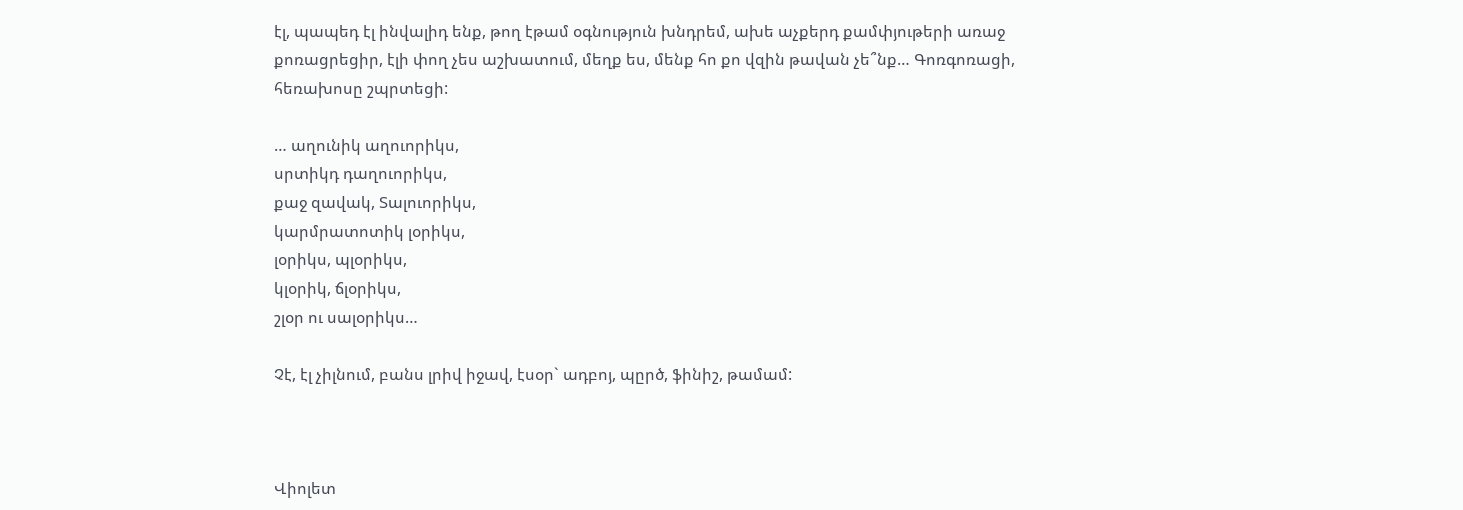էլ, պապեդ էլ ինվալիդ ենք, թող էթամ օգնություն խնդրեմ, ախե աչքերդ քամփյութերի առաջ քոռացրեցիր, էլի փող չես աշխատում, մեղք ես, մենք հո քո վզին թավան չե՞նք… Գոռգոռացի, հեռախոսը շպրտեցի:

… աղունիկ աղուորիկս,
սրտիկդ դաղուորիկս,
քաջ զավակ, Տալուորիկս,
կարմրատոտիկ լօրիկս,
լօրիկս, պլօրիկս,
կլօրիկ, ճլօրիկս,
շլօր ու սալօրիկս…

Չէ, էլ չիլնում, բանս լրիվ իջավ, էսօր` ադբոյ, պըրծ, ֆինիշ, թամամ:



Վիոլետ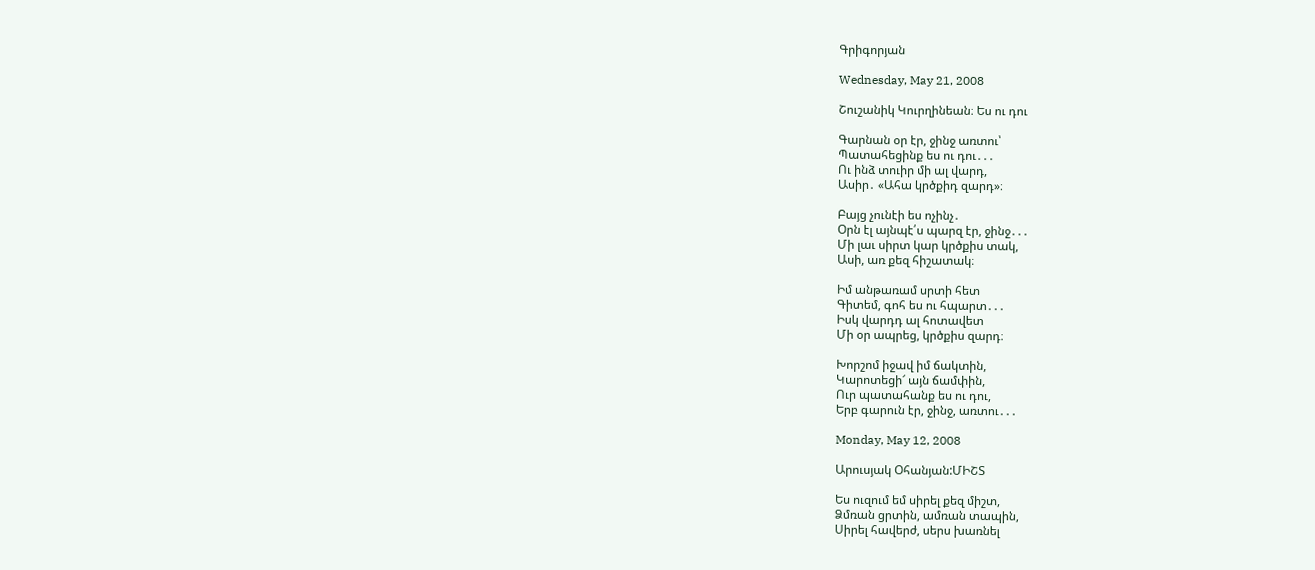Գրիգորյան

Wednesday, May 21, 2008

Շուշանիկ Կուրղինեան։ Ես ու դու

Գարնան օր էր, ջինջ առտու՝
Պատահեցինք ես ու դու․․․
Ու ինձ տուիր մի ալ վարդ,
Ասիր․ «Ահա կրծքիդ զարդ»։

Բայց չունէի ես ոչինչ․
Օրն էլ այնպէ՛ս պարզ էր, ջինջ․․․
Մի լաւ սիրտ կար կրծքիս տակ,
Ասի, առ քեզ հիշատակ։

Իմ անթառամ սրտի հետ
Գիտեմ, գոհ ես ու հպարտ․․․
Իսկ վարդդ ալ հոտավետ
Մի օր ապրեց, կրծքիս զարդ։

Խորշոմ իջավ իմ ճակտին,
Կարոտեցի՜ այն ճամփին,
Ուր պատահանք ես ու դու,
Երբ գարուն էր, ջինջ, առտու․․․

Monday, May 12, 2008

Արուսյակ Օհանյան:ՄԻՇՏ

Ես ուզում եմ սիրել քեզ միշտ,
Ձմռան ցրտին, ամռան տապին,
Սիրել հավերժ, սերս խառնել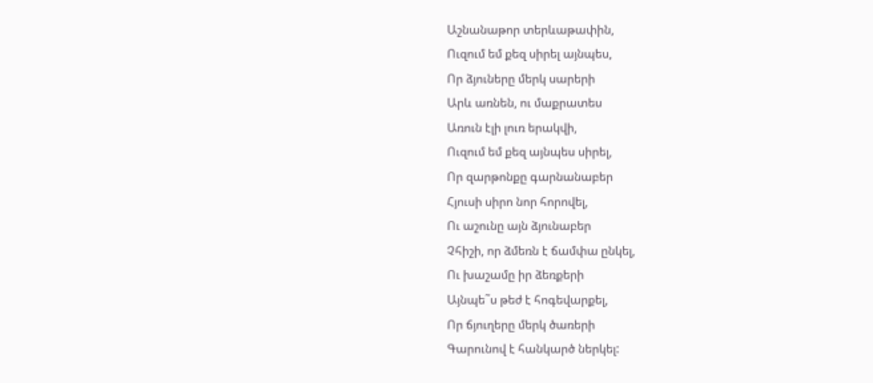Աշնանաթոր տերևաթափին,
Ուզում եմ քեզ սիրել այնպես,
Որ ձյուները մերկ սարերի
Արև առնեն, ու մաքրատես
Առուն էլի լուռ երակվի,
Ուզում եմ քեզ այնպես սիրել,
Որ զարթոնքը գարնանաբեր
Հյուսի սիրո նոր հորովել,
Ու աշունը այն ձյունաբեր
Չհիշի, որ ձմեռն է ճամփա ընկել,
Ու խաշամը իր ձեռքերի
Այնպե˜ս թեժ է հոգեվարքել,
Որ ճյուղերը մերկ ծառերի
Գարունով է հանկարծ ներկել: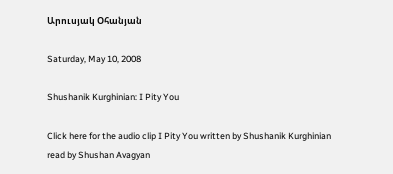Արուսյակ Օհանյան

Saturday, May 10, 2008

Shushanik Kurghinian: I Pity You

Click here for the audio clip I Pity You written by Shushanik Kurghinian read by Shushan Avagyan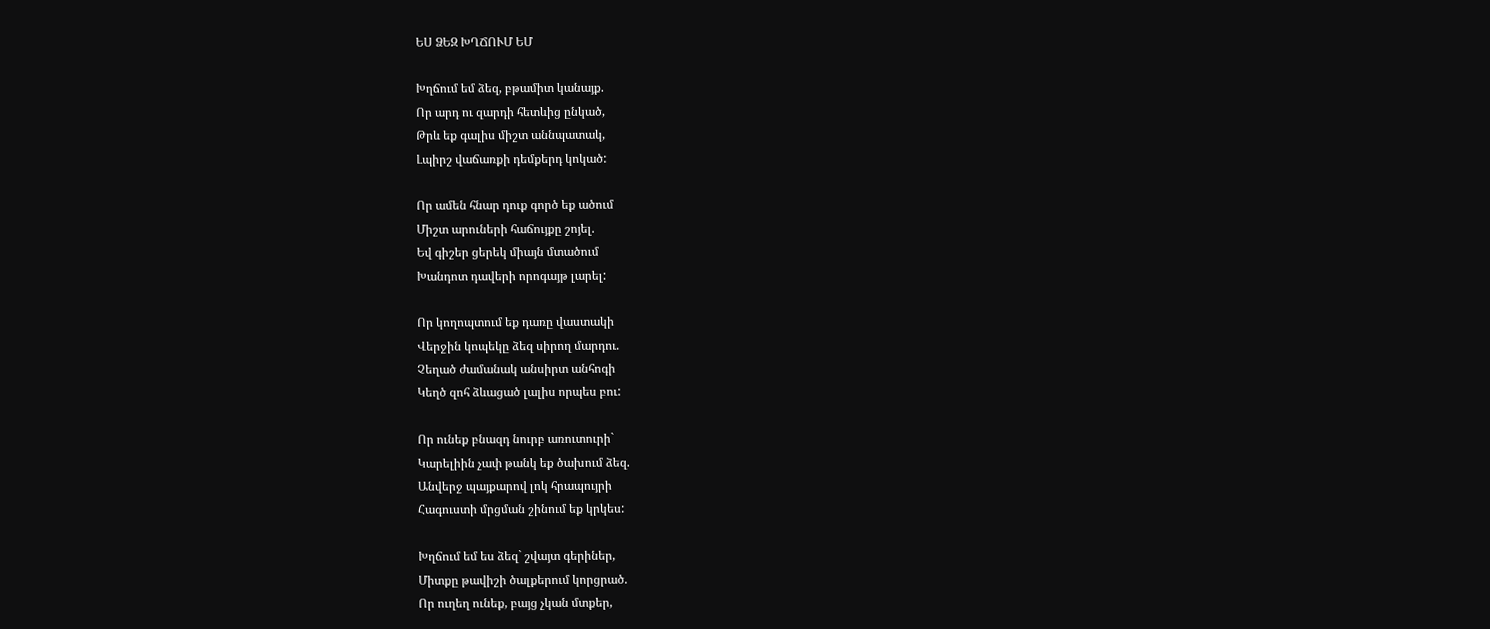ԵՍ ՁԵԶ ԽՂՃՈՒՄ ԵՄ

Խղճում եմ ձեզ, բթամիտ կանայք.
Որ արդ ու զարդի հետևից ընկած,
Թրև եք գալիս միշտ աննպատակ,
Լպիրշ վաճառքի դեմքերդ կոկած:

Որ ամեն հնար դուք գործ եք ածում
Միշտ արուների հաճույքը շոյել.
Եվ գիշեր ցերեկ միայն մտածում
Խանդոտ դավերի որոգայթ լարել:

Որ կողոպտում եք դառը վաստակի
Վերջին կոպեկը ձեզ սիրող մարդու.
Չեղած ժամանակ անսիրտ անհոգի
Կեղծ զոհ ձևացած լալիս որպես բու:

Որ ունեք բնազդ նուրբ առուտուրի`
Կարելիին չափ թանկ եք ծախում ձեզ.
Անվերջ պայքարով լոկ հրապույրի
Հագուստի մրցման շինում եք կրկես:

Խղճում եմ ես ձեզ` շվայտ գերիներ,
Միտքը թավիշի ծալքերում կորցրած.
Որ ուղեղ ունեք, բայց չկան մտքեր,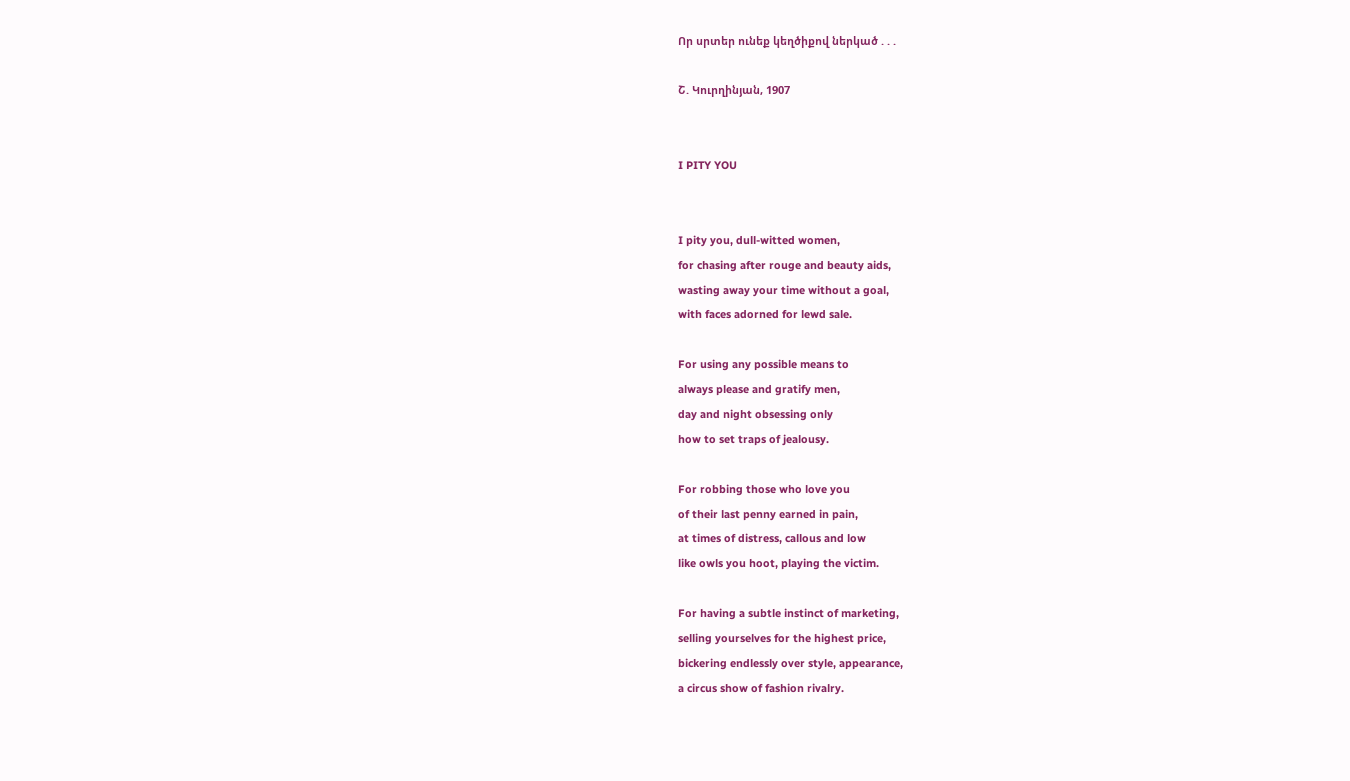Որ սրտեր ունեք կեղծիքով ներկած . . .

Շ. Կուրղինյան, 1907


I PITY YOU


I pity you, dull-witted women,
for chasing after rouge and beauty aids,
wasting away your time without a goal,
with faces adorned for lewd sale.

For using any possible means to
always please and gratify men,
day and night obsessing only
how to set traps of jealousy.

For robbing those who love you
of their last penny earned in pain,
at times of distress, callous and low
like owls you hoot, playing the victim.

For having a subtle instinct of marketing,
selling yourselves for the highest price,
bickering endlessly over style, appearance,
a circus show of fashion rivalry.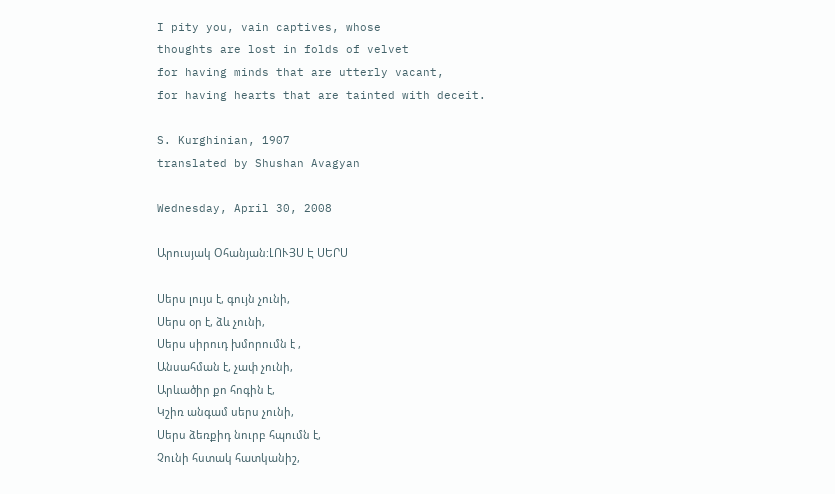I pity you, vain captives, whose
thoughts are lost in folds of velvet
for having minds that are utterly vacant,
for having hearts that are tainted with deceit.

S. Kurghinian, 1907
translated by Shushan Avagyan

Wednesday, April 30, 2008

Արուսյակ Օհանյան:ԼՈՒՅՍ Է ՍԵՐՍ

Սերս լույս է, գույն չունի,
Սերս օր է, ձև չունի,
Սերս սիրուդ խմորումն է ,
Անսահման է, չափ չունի,
Արևածիր քո հոգին է,
Կշիռ անգամ սերս չունի,
Սերս ձեռքիդ նուրբ հպումն է,
Չունի հստակ հատկանիշ,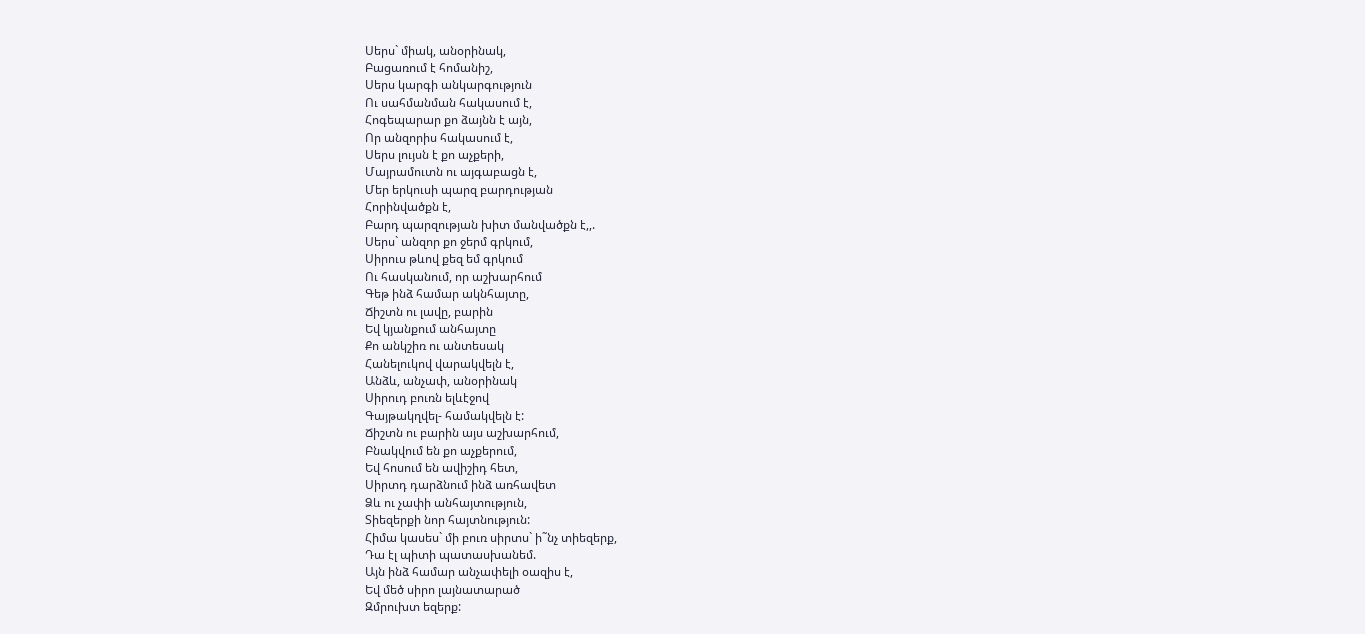Սերս` միակ, անօրինակ,
Բացառում է հոմանիշ,
Սերս կարգի անկարգություն
Ու սահմանման հակասում է,
Հոգեպարար քո ձայնն է այն,
Որ անզորիս հակասում է,
Սերս լույսն է քո աչքերի,
Մայրամուտն ու այգաբացն է,
Մեր երկուսի պարզ բարդության
Հորինվածքն է,
Բարդ պարզության խիտ մանվածքն է,,.
Սերս` անզոր քո ջերմ գրկում,
Սիրուս թևով քեզ եմ գրկում
Ու հասկանում, որ աշխարհում
Գեթ ինձ համար ակնհայտը,
Ճիշտն ու լավը, բարին
Եվ կյանքում անհայտը
Քո անկշիռ ու անտեսակ
Հանելուկով վարակվելն է,
Անձև, անչափ, անօրինակ
Սիրուդ բուռն ելևէջով
Գայթակղվել- համակվելն է:
Ճիշտն ու բարին այս աշխարհում,
Բնակվում են քո աչքերում,
Եվ հոսում են ավիշիդ հետ,
Սիրտդ դարձնում ինձ առհավետ
Ձև ու չափի անհայտություն,
Տիեզերքի նոր հայտնություն:
Հիմա կասես` մի բուռ սիրտս` ի˜նչ տիեզերք,
Դա էլ պիտի պատասխանեմ.
Այն ինձ համար անչափելի օազիս է,
Եվ մեծ սիրո լայնատարած
Զմրուխտ եզերք: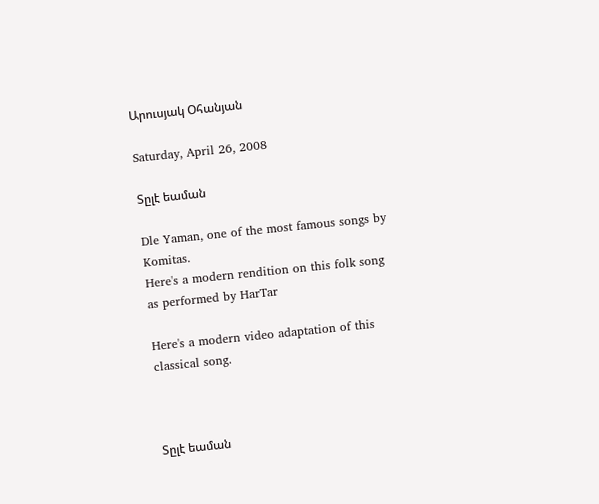Արուսյակ Օհանյան

Saturday, April 26, 2008

Տըլէ եաման

Dle Yaman, one of the most famous songs by Komitas.
Here's a modern rendition on this folk song as performed by HarTar

Here's a modern video adaptation of this classical song.



Տըլէ եաման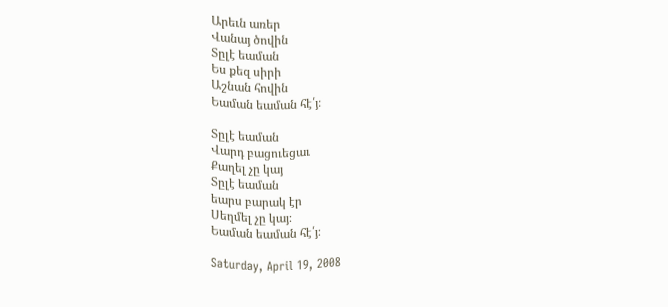Արեւն առեր
Վանայ ծովին
Տըլէ եաման
Ես քեզ սիրի
Աշնան հովին
Եաման եաման հէ՛յ։

Տըլէ եաման
Վարդ բացուեցաւ
Քաղել չը կայ
Տըլէ եաման
եարս բարակ էր
Սեղմել չը կայ։
Եաման եաման հէ՛յ։

Saturday, April 19, 2008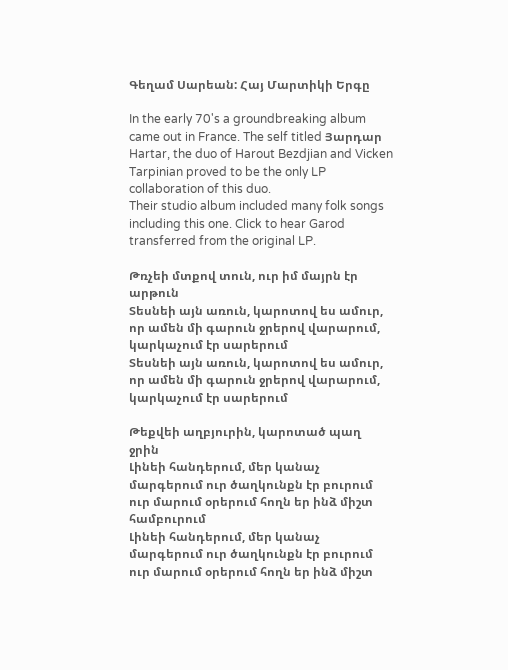Գեղամ Սարեան: Հայ Մարտիկի Երգը

In the early 70's a groundbreaking album came out in France. The self titled Յարդար Hartar, the duo of Harout Bezdjian and Vicken Tarpinian proved to be the only LP collaboration of this duo.
Their studio album included many folk songs including this one. Click to hear Garod transferred from the original LP.

Թռչեի մտքով տուն, ուր իմ մայրն էր արթուն
Տեսնեի այն առուն, կարոտով ես ամուր, որ ամեն մի գարուն ջրերով վարարում, կարկաչում էր սարերում
Տեսնեի այն առուն, կարոտով ես ամուր, որ ամեն մի գարուն ջրերով վարարում, կարկաչում էր սարերում

Թեքվեի աղբյուրին, կարոտած պաղ ջրին
Լինեի հանդերում, մեր կանաչ մարգերում ուր ծաղկունքն էր բուրում ուր մարում օրերում հողն եր ինձ միշտ համբուրում
Լինեի հանդերում, մեր կանաչ մարգերում ուր ծաղկունքն էր բուրում ուր մարում օրերում հողն եր ինձ միշտ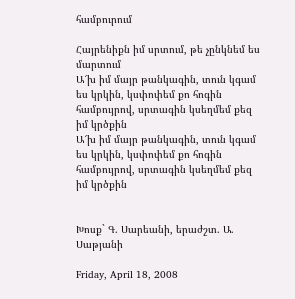համբուրում

Հայրենիքն իմ սրտում, թե չընկնեմ ես մարտում
Ա՜խ իմ մայր թանկագին, տուն կգամ ես կրկին, կսփոփեմ քո հոգին համբույրով, սրտագին կսեղմեմ քեզ իմ կրծքին
Ա՜խ իմ մայր թանկագին, տուն կգամ ես կրկին, կսփոփեմ քո հոգին համբույրով, սրտագին կսեղմեմ քեզ իմ կրծքին


Խոսք` Գ. Սարեանի, երաժշտ. Ա. Սաթյանի

Friday, April 18, 2008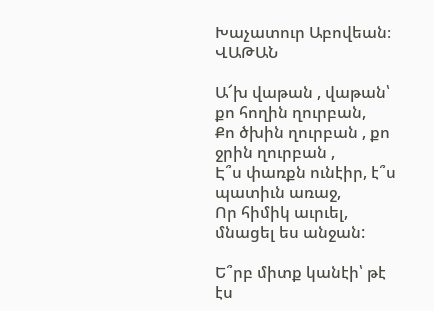Խաչատուր Աբովեան։ ՎԱԹԱՆ

Ա՜խ վաթան , վաթան՝ քո հողին ղուրբան,
Քո ծխին ղուրբան , քո ջրին ղուրբան ,
Է՞ս փառքն ունէիր, է՞ս պատիւն առաջ,
Որ հիմիկ աւրւել, մնացել ես անջան:

Ե՞րբ միտք կանէի՝ թէ էս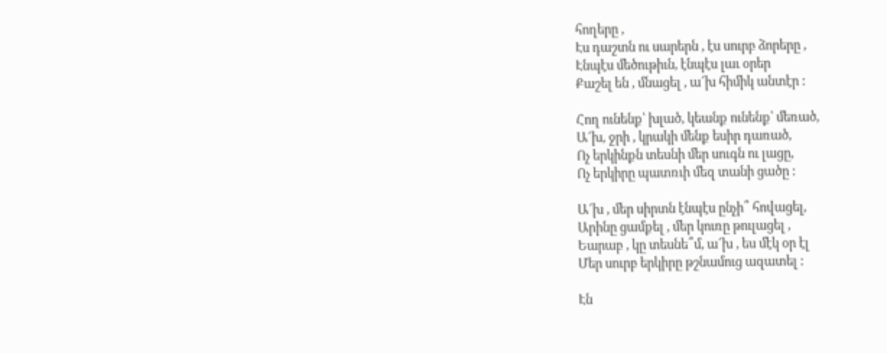հողերը ,
Էս դաշտն ու սարերն , էս սուրբ ձորերը ,
Էնպէս մեծութիւն, էնպէս լաւ օրեր
Քաշել են , մնացել , ա՜խ հիմիկ անտէր :

Հող ունենք՝ խլած, կեանք ունենք՝ մեռած,
Ա՜խ, ջրի , կրակի մենք եսիր դառած,
Ոչ երկինքն տեսնի մեր սուգն ու լացը,
Ոչ երկիրը պատռւի մեզ տանի ցածը :

Ա՜խ , մեր սիրտն էնպէս ընչի՞ հովացել,
Արինը ցամքել , մեր կուռը թուլացել ,
Եարաբ , կը տեսնե՞մ, ա՜խ , ես մէկ օր էլ
Մեր սուրբ երկիրը թշնամուց ազատել :

Էն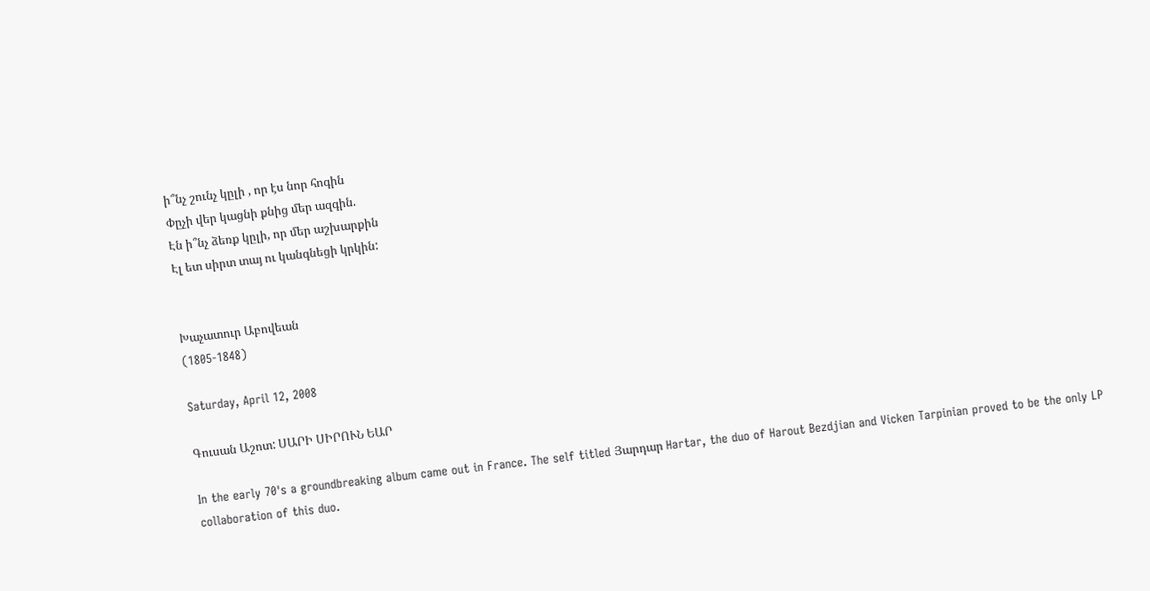ի՞նչ շունչ կըլի , որ էս նոր հոգին
Փըչի վեր կացնի քնից մեր ազգին.
Էն ի՞նչ ձեռք կըլի, որ մեր աշխարքին
Էլ ետ սիրտ տայ ու կանգնեցի կրկին:


Խաչատուր Աբովեան
(1805-1848)

Saturday, April 12, 2008

Գուսան Աշոտ: ՍԱՐԻ ՍԻՐՈՒՆ ԵԱՐ

In the early 70's a groundbreaking album came out in France. The self titled Յարդար Hartar, the duo of Harout Bezdjian and Vicken Tarpinian proved to be the only LP collaboration of this duo.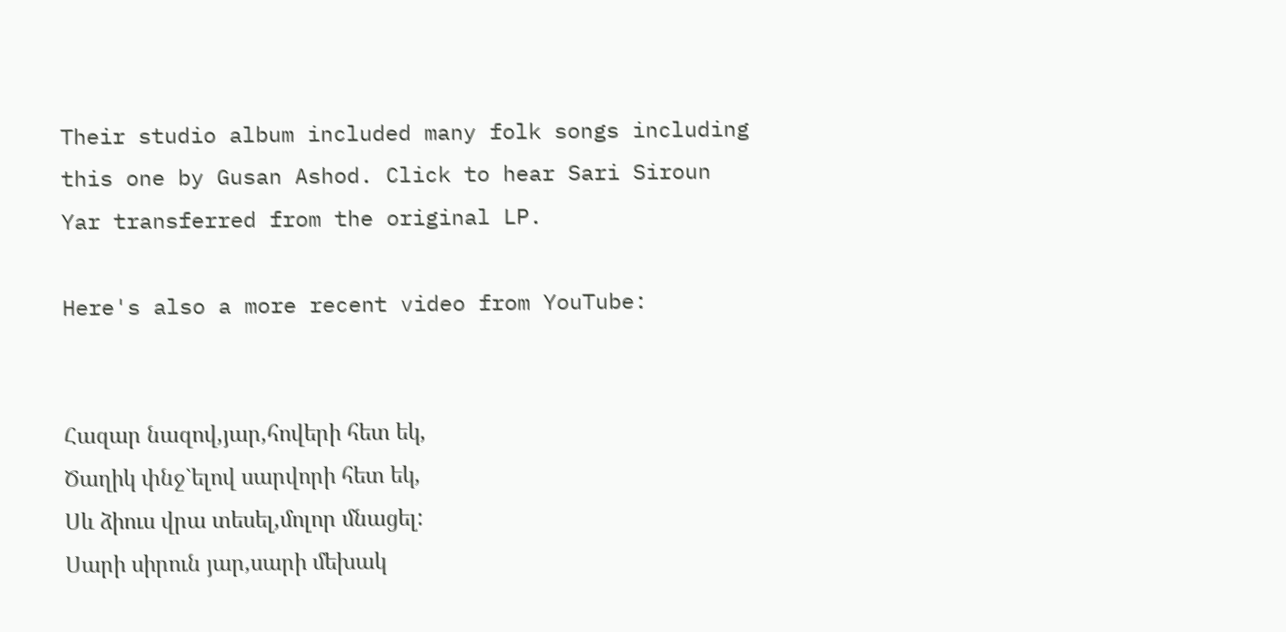Their studio album included many folk songs including this one by Gusan Ashod. Click to hear Sari Siroun Yar transferred from the original LP.

Here's also a more recent video from YouTube:


Հազար նազով,յար,հովերի հետ եկ,
Ծաղիկ փնջ`ելով սարվորի հետ եկ,
Սև ձիուս վրա տեսել,մոլոր մնացել:
Սարի սիրուն յար,սարի մեխակ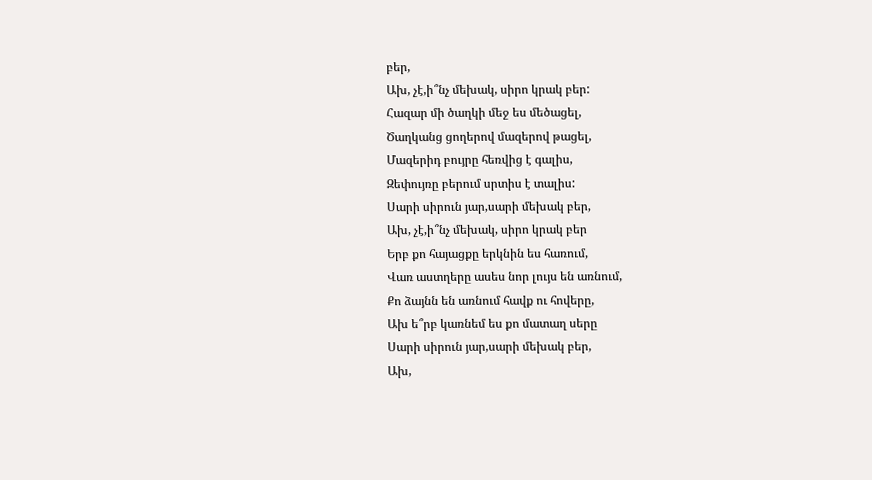բեր,
Ախ, չէ,ի՞նչ մեխակ, սիրո կրակ բեր:
Հազար մի ծաղկի մեջ ես մեծացել,
Ծաղկանց ցողերով մազերով թացել,
Մազերիդ բույրը հեռվից է գալիս,
Զեփույռը բերում սրտիս է տալիս:
Սարի սիրուն յար,սարի մեխակ բեր,
Ախ, չէ,ի՞նչ մեխակ, սիրո կրակ բեր
Երբ քո հայացքը երկնին ես հառում,
Վառ աստղերը ասես նոր լույս են առնում,
Քո ձայնն են առնում հավք ու հովերը,
Ախ ե՞րբ կառնեմ ես քո մատաղ սերը
Սարի սիրուն յար,սարի մեխակ բեր,
Ախ,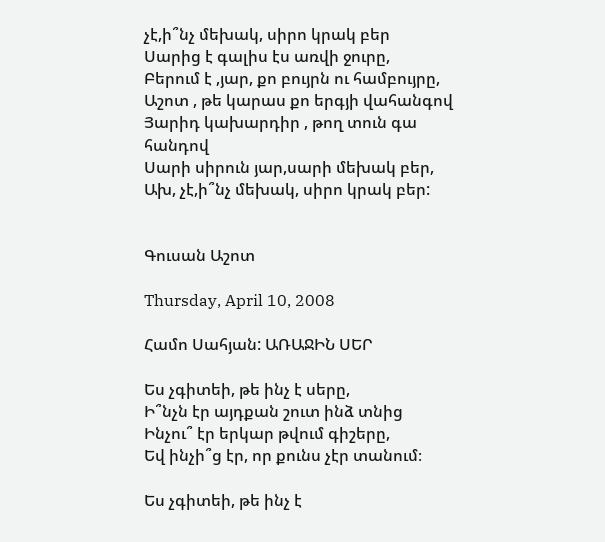չէ,ի՞նչ մեխակ, սիրո կրակ բեր
Սարից է գալիս էս առվի ջուրը,
Բերում է ,յար, քո բույրն ու համբույրը,
Աշոտ , թե կարաս քո երգյի վահանգով
Յարիդ կախարդիր , թող տուն գա հանդով
Սարի սիրուն յար,սարի մեխակ բեր,
Ախ, չէ,ի՞նչ մեխակ, սիրո կրակ բեր:


Գուսան Աշոտ

Thursday, April 10, 2008

Համո Սահյան: ԱՌԱՋԻՆ ՍԵՐ

Ես չգիտեի, թե ինչ է սերը,
Ի՞նչն էր այդքան շուտ ինձ տնից
Ինչու՞ էր երկար թվում գիշերը,
Եվ ինչի՞ց էր, որ քունս չէր տանում։

Ես չգիտեի, թե ինչ է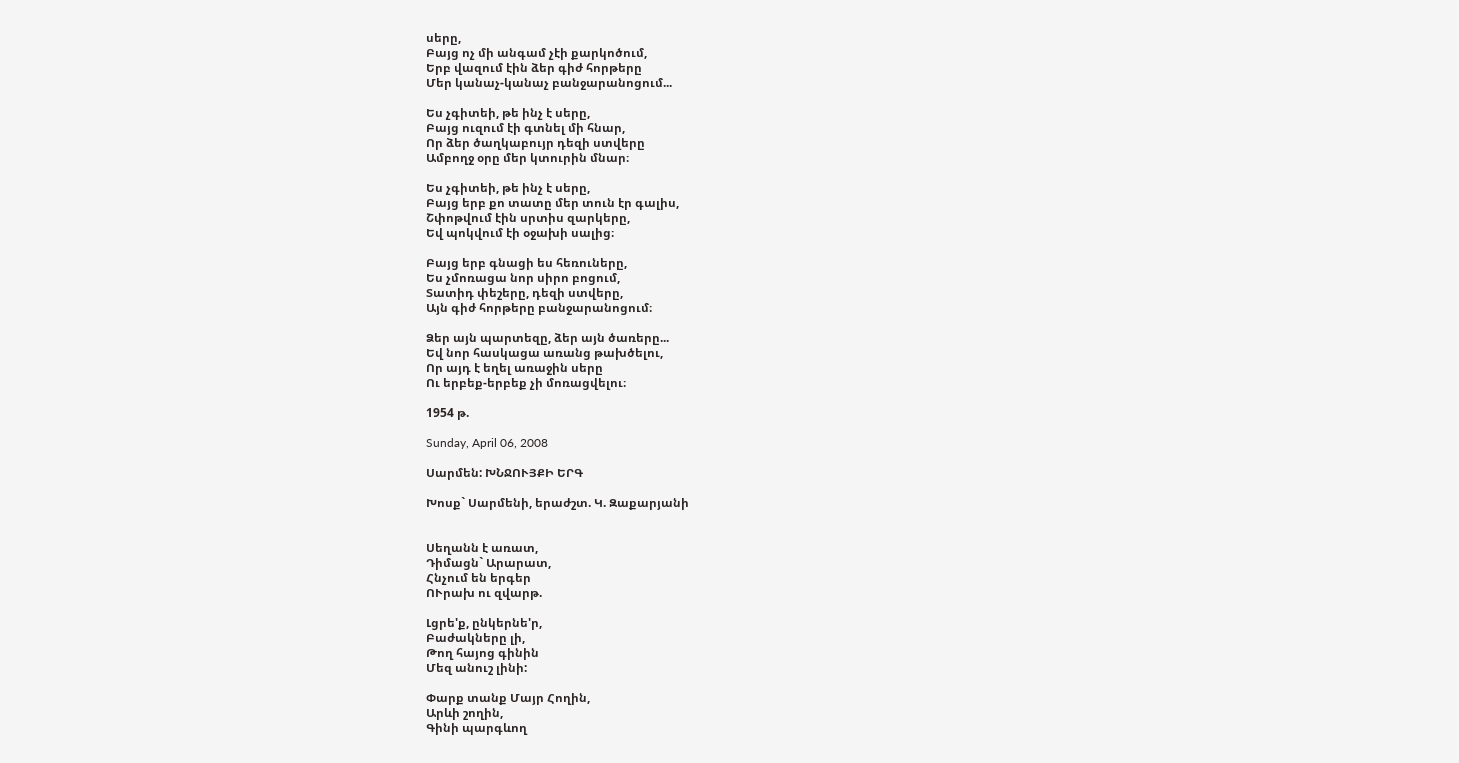սերը,
Բայց ոչ մի անգամ չէի քարկոծում,
Երբ վազում էին ձեր գիժ հորթերը
Մեր կանաչ-կանաչ բանջարանոցում...

Ես չգիտեի, թե ինչ է սերը,
Բայց ուզում էի գտնել մի հնար,
Որ ձեր ծաղկաբույր դեզի ստվերը
Ամբողջ օրը մեր կտուրին մնար։

Ես չգիտեի, թե ինչ է սերը,
Բայց երբ քո տատը մեր տուն էր գալիս,
Շփոթվում էին սրտիս զարկերը,
Եվ պոկվում էի օջախի սալից։

Բայց երբ գնացի ես հեռուները,
Ես չմոռացա նոր սիրո բոցում,
Տատիդ փեշերը, դեզի ստվերը,
Այն գիժ հորթերը բանջարանոցում։

Ձեր այն պարտեզը, ձեր այն ծառերը...
Եվ նոր հասկացա առանց թախծելու,
Որ այդ է եղել առաջին սերը
Ու երբեք-երբեք չի մոռացվելու։

1954 թ.

Sunday, April 06, 2008

Սարմեն: ԽՆՋՈՒՅՔԻ ԵՐԳ

Խոսք` Սարմենի, երաժշտ. Կ. Զաքարյանի


Սեղանն է առատ,
Դիմացն` Արարատ,
Հնչում են երգեր
ՈՒրախ ու զվարթ.

Լցրե'ք, ընկերնե'ր,
Բաժակները լի,
Թող հայոց գինին
Մեզ անուշ լինի:

Փարք տանք Մայր Հողին,
Արևի շողին,
Գինի պարգևող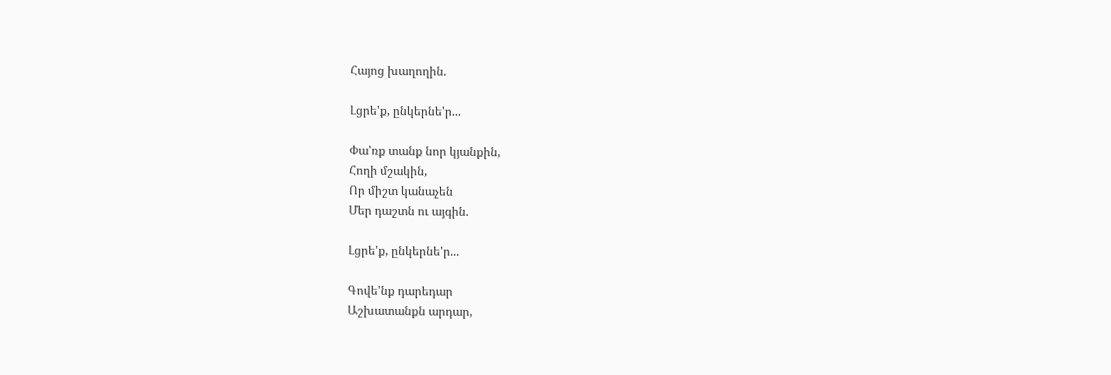Հայոց խաղողին.

Լցրե'ք, ընկերնե'ր...

Փա'ռք տանք նոր կյանքին,
Հողի մշակին,
Որ միշտ կանաչեն
Մեր դաշտն ու այգին.

Լցրե'ք, ընկերնե'ր...

Գովե'նք դարեդար
Աշխատանքն արդար,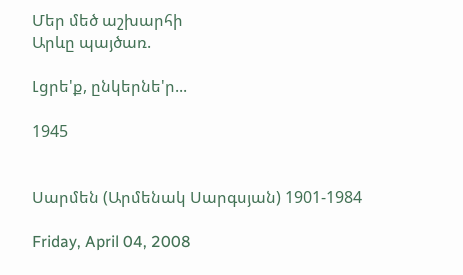Մեր մեծ աշխարհի
Արևը պայծառ.

Լցրե'ք, ընկերնե'ր...

1945


Սարմեն (Արմենակ Սարգսյան) 1901-1984

Friday, April 04, 2008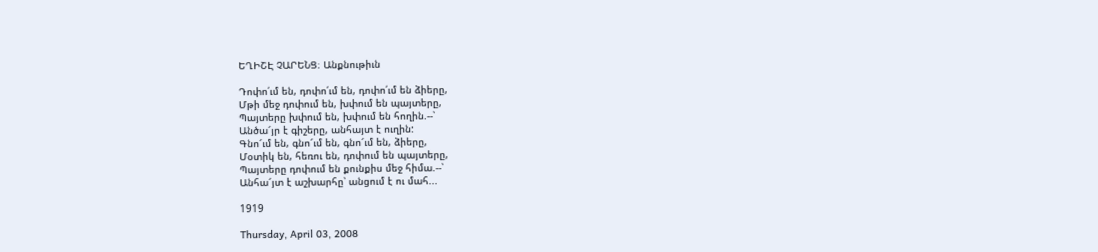ԵՂԻՇԷ ՉԱՐԵՆՑ։ Անքնութիւն

Դոփո՛ւմ են, դոփո՛ւմ են, դոփո՛ւմ են ձիերը,
Մթի մեջ դոփում են, խփում են պայտերը,
Պայտերը խփում են, խփում են հողին.--՝
Անծա՜յր է գիշերը, անհայտ է ուղին:
Գնո՜ւմ են, գնո՜ւմ են, գնո՜ւմ են, ձիերը,
Մօտիկ են, հեռու են, դոփում են պայտերը,
Պայտերը դոփում են քունքիս մեջ հիմա.--՝
Անհա՜յտ է աշխարհը՝ անցում է ու մահ...

1919

Thursday, April 03, 2008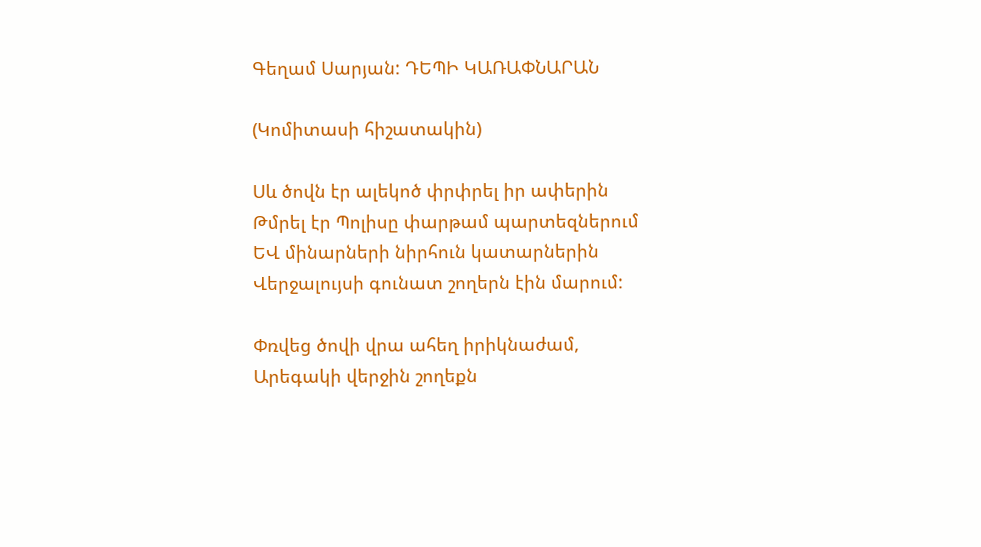Գեղամ Սարյան: ԴԵՊԻ ԿԱՌԱՓՆԱՐԱՆ

(Կոմիտասի հիշատակին)

Սև ծովն էր ալեկոծ փրփրել իր ափերին
Թմրել էր Պոլիսը փարթամ պարտեզներում
ԵՎ մինարների նիրհուն կատարներին
Վերջալույսի գունատ շողերն էին մարում:

Փռվեց ծովի վրա ահեղ իրիկնաժամ,
Արեգակի վերջին շողեքն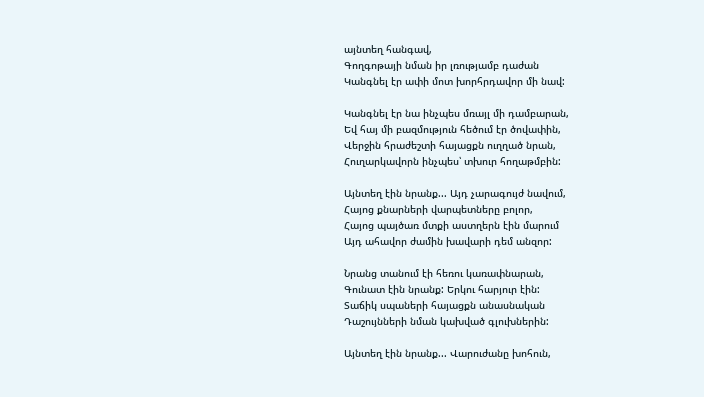այնտեղ հանգավ,
Գողգոթայի նման իր լռությամբ դաժան
Կանգնել էր ափի մոտ խորհրդավոր մի նավ:

Կանգնել էր նա ինչպես մռայլ մի դամբարան,
Եվ հայ մի բազմություն հեծում էր ծովափին,
Վերջին հրաժեշտի հայացքն ուղղած նրան,
Հուղարկավորն ինչպես՝ տխուր հողաթմբին:

Այնտեղ էին նրանք... Այդ չարագույժ նավում,
Հայոց քնարների վարպետները բոլոր,
Հայոց պայծառ մտքի աստղերն էին մարում
Այդ ահավոր ժամին խավարի դեմ անզոր:

Նրանց տանում էի հեռու կառափնարան,
Գունատ էին նրանք: Երկու հարյուր էին:
Տաճիկ սպաների հայացքն անասնական
Դաշույնների նման կախված գլուխներին:

Այնտեղ էին նրանք... Վարուժանը խոհուն,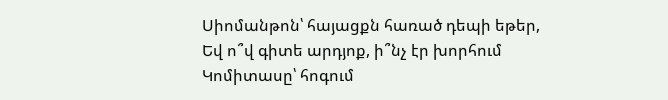Սիոմանթոն՝ հայացքն հառած դեպի եթեր,
Եվ ո՞վ գիտե արդյոք, ի՞նչ էր խորհում
Կոմիտասը՝ հոգում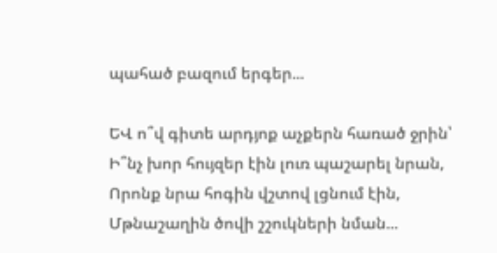պահած բազում երգեր...

ԵՎ ո՞վ գիտե արդյոք աչքերն հառած ջրին՝
Ի՞նչ խոր հույզեր էին լուռ պաշարել նրան,
Որոնք նրա հոգին վշտով լցնում էին,
Մթնաշաղին ծովի շշուկների նման...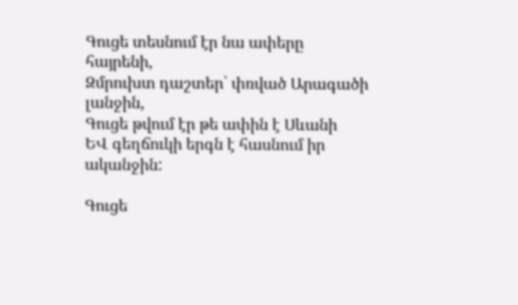Գուցե տեսնում էր նա ափերը հայրենի,
Զմրուխտ դաշտեր՝ փռված Արագածի լանջին,
Գուցե թվում էր թե ափին է Սևանի
ԵՎ գեղճուկի երգն է հասնում իր ականջին:

Գուցե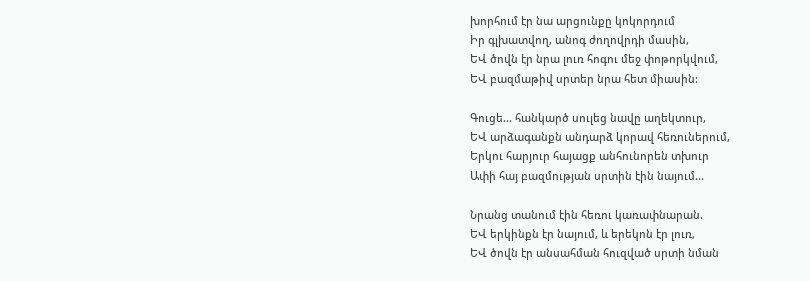խորհում էր նա արցունքը կոկորդում
Իր գլխատվող, անոգ ժողովրդի մասին,
ԵՎ ծովն էր նրա լուռ հոգու մեջ փոթորկվում,
ԵՎ բազմաթիվ սրտեր նրա հետ միասին:

Գուցե... հանկարծ սուլեց նավը աղեկտուր,
ԵՎ արձագանքն անդարձ կորավ հեռուներում,
Երկու հարյուր հայացք անհունորեն տխուր
Ափի հայ բազմության սրտին էին նայում...

Նրանց տանում էին հեռու կառափնարան.
ԵՎ երկինքն էր նայում, և երեկոն էր լուռ,
ԵՎ ծովն էր անսահման հուզված սրտի նման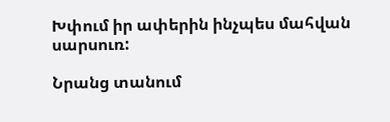Խփում իր ափերին ինչպես մահվան սարսուռ:

Նրանց տանում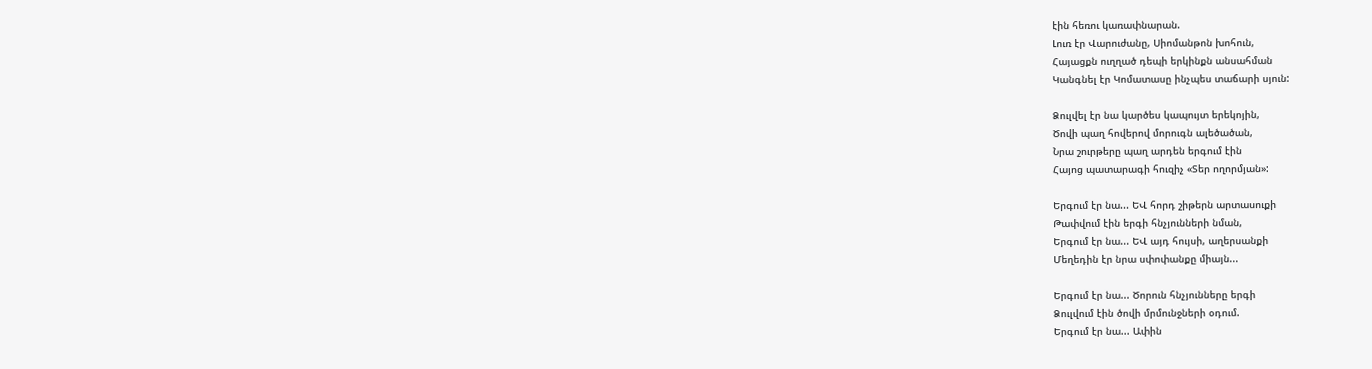էին հեռու կառափնարան.
Լուռ էր Վարուժանը, Սիոմանթոն խոհուն,
Հայացքն ուղղած դեպի երկինքն անսահման
Կանգնել էր Կոմատասը ինչպես տաճարի սյուն:

Ձուլվել էր նա կարծես կապույտ երեկոյին,
Ծովի պաղ հովերով մորուգն ալեծածան,
Նրա շուրթերը պաղ արդեն երգում էին
Հայոց պատարագի հուզիչ «Տեր ողորմյան»:

Երգում էր նա... ԵՎ հորդ շիթերն արտասուքի
Թափվում էին երգի հնչյունների նման,
Երգում էր նա... ԵՎ այդ հույսի, աղերսանքի
Մեղեդին էր նրա սփոփանքը միայն...

Երգում էր նա... Ծորուն հնչյունները երգի
Ձուլվում էին ծովի մրմունջների օդում.
Երգում էր նա... Ափին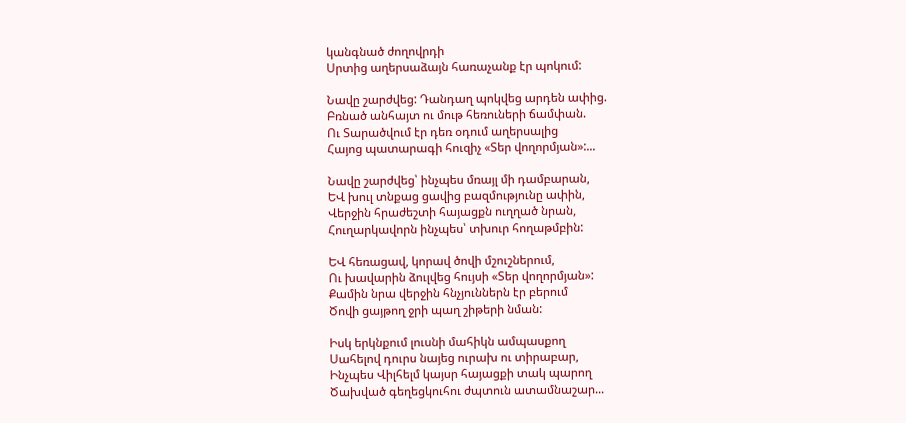կանգնած ժողովրդի
Սրտից աղերսաձայն հառաչանք էր պոկում:

Նավը շարժվեց: Դանդաղ պոկվեց արդեն ափից.
Բռնած անհայտ ու մութ հեռուների ճամփան.
Ու Տարածվում էր դեռ օդում աղերսալից
Հայոց պատարագի հուզիչ «Տեր վողորմյան»:...

Նավը շարժվեց՝ ինչպես մռայլ մի դամբարան,
ԵՎ խուլ տնքաց ցավից բազմությունը ափին,
Վերջին հրաժեշտի հայացքն ուղղած նրան,
Հուղարկավորն ինչպես՝ տխուր հողաթմբին:

ԵՎ հեռացավ, կորավ ծովի մշուշներում,
Ու խավարին ձուլվեց հույսի «Տեր վողորմյան»:
Քամին նրա վերջին հնչյուններն էր բերում
Ծովի ցայթող ջրի պաղ շիթերի նման:

Իսկ երկնքում լուսնի մահիկն ամպասքող
Սահելով դուրս նայեց ուրախ ու տիրաբար,
Ինչպես Վիլհելմ կայսր հայացքի տակ պարող
Ծախված գեղեցկուհու ժպտուն ատամնաշար...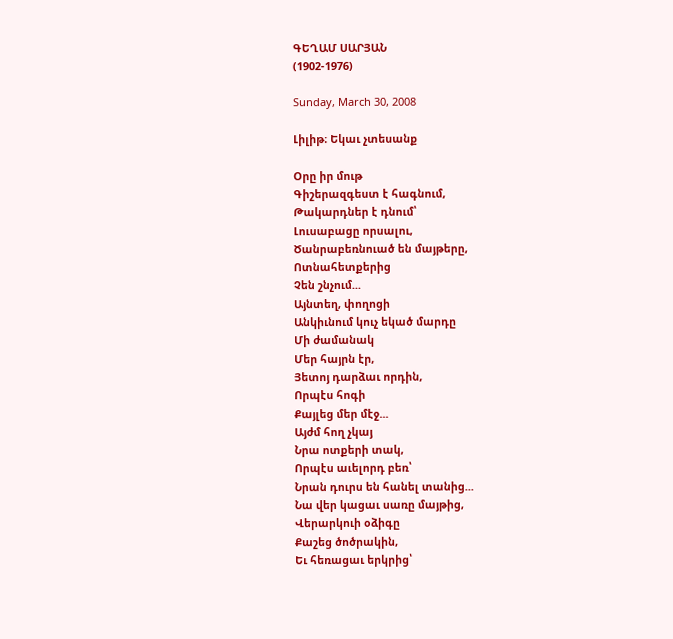ԳԵՂԱՄ ՍԱՐՅԱՆ
(1902-1976)

Sunday, March 30, 2008

Լիլիթ։ Եկաւ չտեսանք

Օրը իր մութ
Գիշերազգեստ է հագնում,
Թակարդներ է դնում՝
Լուսաբացը որսալու,
Ծանրաբեռնուած են մայթերը,
Ոտնահետքերից
Չեն շնչում...
Այնտեղ, փողոցի
Անկիւնում կուչ եկած մարդը
Մի ժամանակ
Մեր հայրն էր,
Յետոյ դարձաւ որդին,
Որպէս հոգի
Քայլեց մեր մէջ...
Այժմ հող չկայ
Նրա ոտքերի տակ,
Որպէս աւելորդ բեռ՝
Նրան դուրս են հանել տանից...
Նա վեր կացաւ սառը մայթից,
Վերարկուի օձիգը
Քաշեց ծոծրակին,
Եւ հեռացաւ երկրից՝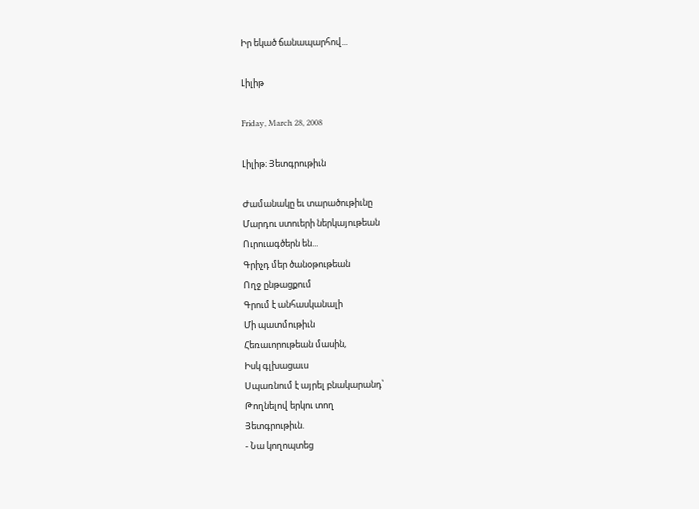Իր եկած ճանապարհով...

Լիլիթ

Friday, March 28, 2008

Լիլիթ։ Յետգրութիւն

Ժամանակը եւ տարածութիւնը
Մարդու ստուերի ներկայութեան
Ուրուագծերն են...
Գրիչդ մեր ծանօթութեան
Ողջ ընթացքում
Գրում է անհասկանալի
Մի պատմութիւն
Հեռաւորութեան մասին,
Իսկ գլխացաւս
Սպառնում է այրել բնակարանդ՝
Թողնելով երկու տող
Յետգրութիւն.
- Նա կողոպտեց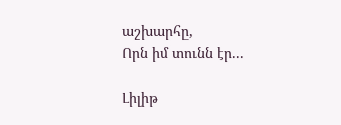աշխարհը,
Որն իմ տունն էր...

Լիլիթ